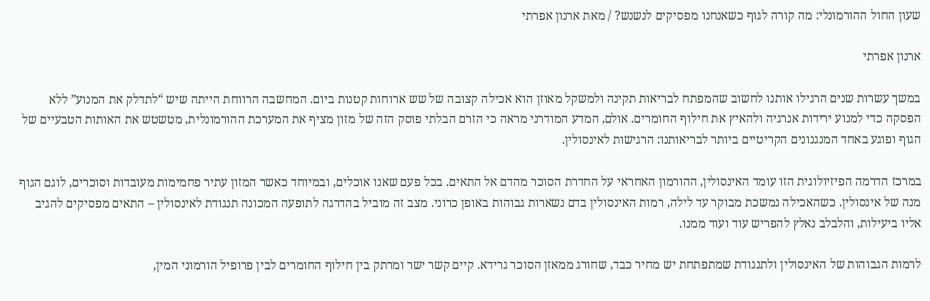שעון החול ההורמונלי: מה קורה לגוף כשאנחנו מפסיקים לנשנש? / מאת ארנון אפרתי

ארנון אפרתי

במשך עשרות שנים הרגילו אותנו לחשוב שהמפתח לבריאות תקינה ולמשקל מאוזן הוא אכילה קצובה של שש ארוחות קטנות ביום. המחשבה הרווחת הייתה שיש “לתדלק את המנוע” ללא הפסקה כדי למנוע ירידות אנרגיה ולהאיץ את חילוף החומרים. אולם, המדע המודרני מראה כי הזרם הבלתי פוסק הזה של מזון מציף את המערכת ההורמונלית, מטשטש את האותות הטבעיים של הגוף ופוגע באחד המנגנונים הקריטיים ביותר לבריאותנו: הרגישות לאינסולין.

במרכז הדרמה הפיזיולוגית הזו עומד האינסולין, ההורמון האחראי על החדרת הסוכר מהדם אל התאים. בכל פעם שאנו אוכלים, ובמיוחד כאשר המזון עתיר פחמימות מעובדות וסוכרים, לוגם הגוף מנה של אינסולין. כשהאכילה נמשכת מבוקר עד לילה, רמות האינסולין בדם נשארות גבוהות באופן כרוני. מצב זה מוביל בהדרגה לתופעה המכונה תנגודת לאינסולין – התאים מפסיקים להגיב אליו ביעילות, והלבלב נאלץ להפריש עוד ועוד ממנו.

לרמות הגבוהות של האינסולין ולתנגודת שמתפתחת יש מחיר כבד, שחורג ממאזן הסוכר גרידא. קיים קשר ישר ומרתק בין חילוף החומרים לבין פרופיל הורמוני המין,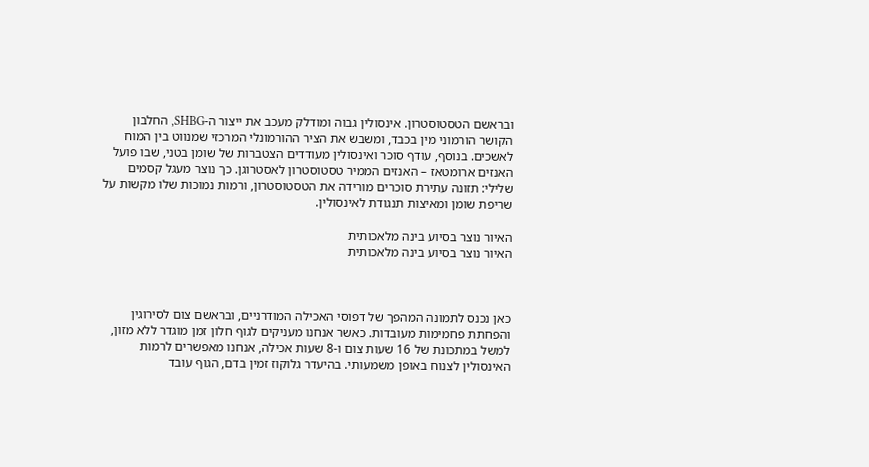ובראשם הטסטוסטרון. אינסולין גבוה ומודלק מעכב את ייצור ה-SHBG, החלבון הקושר הורמוני מין בכבד, ומשבש את הציר ההורמונלי המרכזי שמנווט בין המוח לאשכים. בנוסף, עודף סוכר ואינסולין מעודדים הצטברות של שומן בטני, שבו פועל האנזים ארומטאז – האנזים הממיר טסטוסטרון לאסטרוגן. כך נוצר מעגל קסמים שלילי: תזונה עתירת סוכרים מורידה את הטסטוסטרון, ורמות נמוכות שלו מקשות על שריפת שומן ומאיצות תנגודת לאינסולין.

האיור נוצר בסיוע בינה מלאכותית
האיור נוצר בסיוע בינה מלאכותית



כאן נכנס לתמונה המהפך של דפוסי האכילה המודרניים, ובראשם צום לסירוגין והפחתת פחמימות מעובדות. כאשר אנחנו מעניקים לגוף חלון זמן מוגדר ללא מזון, למשל במתכונת של 16 שעות צום ו-8 שעות אכילה, אנחנו מאפשרים לרמות האינסולין לצנוח באופן משמעותי. בהיעדר גלוקוז זמין בדם, הגוף עובד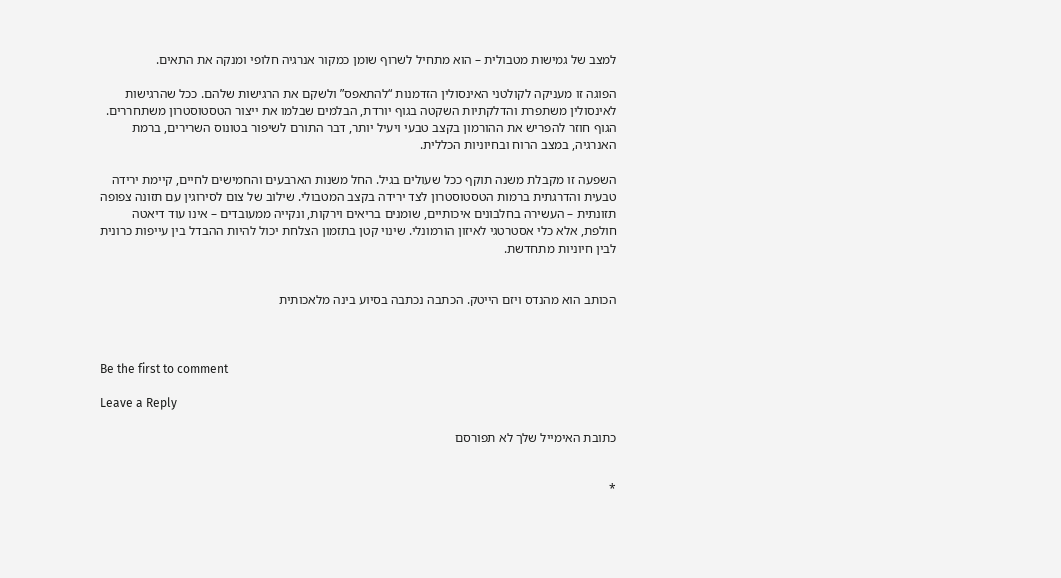למצב של גמישות מטבולית – הוא מתחיל לשרוף שומן כמקור אנרגיה חלופי ומנקה את התאים.

הפוגה זו מעניקה לקולטני האינסולין הזדמנות “להתאפס” ולשקם את הרגישות שלהם. ככל שהרגישות לאינסולין משתפרת והדלקתיות השקטה בגוף יורדת, הבלמים שבלמו את ייצור הטסטוסטרון משתחררים. הגוף חוזר להפריש את ההורמון בקצב טבעי ויעיל יותר, דבר התורם לשיפור בטונוס השרירים, ברמת האנרגיה, במצב הרוח ובחיוניות הכללית.

השפעה זו מקבלת משנה תוקף ככל שעולים בגיל. החל משנות הארבעים והחמישים לחיים, קיימת ירידה טבעית והדרגתית ברמות הטסטוסטרון לצד ירידה בקצב המטבולי. שילוב של צום לסירוגין עם תזונה צפופה תזונתית – העשירה בחלבונים איכותיים, שומנים בריאים וירקות, ונקייה ממעובדים – אינו עוד דיאטה חולפת, אלא כלי אסטרטגי לאיזון הורמונלי. שינוי קטן בתזמון הצלחת יכול להיות ההבדל בין עייפות כרונית לבין חיוניות מתחדשת.


הכותב הוא מהנדס ויזם הייטק. הכתבה נכתבה בסיוע בינה מלאכותית



Be the first to comment

Leave a Reply

כתובת האימייל שלך לא תפורסם


*